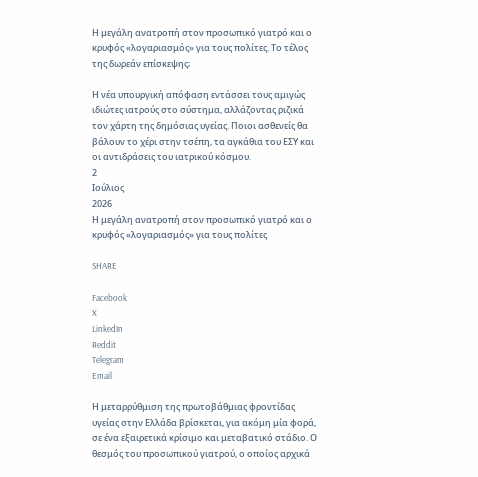Η μεγάλη ανατροπή στον προσωπικό γιατρό και ο κρυφός «λογαριασμός» για τους πολίτες. Το τέλος της δωρεάν επίσκεψης;

Η νέα υπουργική απόφαση εντάσσει τους αμιγώς ιδιώτες ιατρούς στο σύστημα, αλλάζοντας ριζικά τον χάρτη της δημόσιας υγείας. Ποιοι ασθενείς θα βάλουν το χέρι στην τσέπη, τα αγκάθια του ΕΣΥ και οι αντιδράσεις του ιατρικού κόσμου.
2
Ιούλιος
2026
Η μεγάλη ανατροπή στον προσωπικό γιατρό και ο κρυφός «λογαριασμός» για τους πολίτες

SHARE

Facebook
X
LinkedIn
Reddit
Telegram
Email

Η μεταρρύθμιση της πρωτοβάθμιας φροντίδας υγείας στην Ελλάδα βρίσκεται, για ακόμη μία φορά, σε ένα εξαιρετικά κρίσιμο και μεταβατικό στάδιο. Ο θεσμός του προσωπικού γιατρού, ο οποίος αρχικά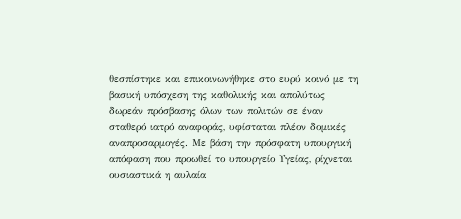θεσπίστηκε και επικοινωνήθηκε στο ευρύ κοινό με τη βασική υπόσχεση της καθολικής και απολύτως δωρεάν πρόσβασης όλων των πολιτών σε έναν σταθερό ιατρό αναφοράς, υφίσταται πλέον δομικές αναπροσαρμογές. Με βάση την πρόσφατη υπουργική απόφαση που προωθεί το υπουργείο Υγείας, ρίχνεται ουσιαστικά η αυλαία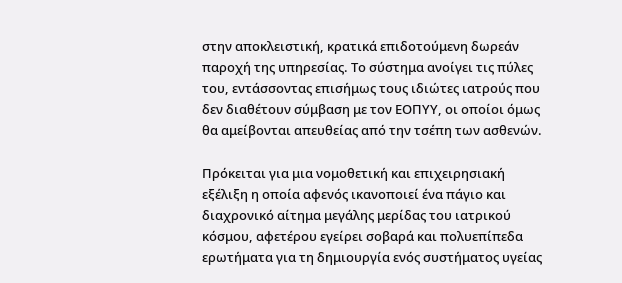στην αποκλειστική, κρατικά επιδοτούμενη δωρεάν παροχή της υπηρεσίας. Το σύστημα ανοίγει τις πύλες του, εντάσσοντας επισήμως τους ιδιώτες ιατρούς που δεν διαθέτουν σύμβαση με τον ΕΟΠΥΥ, οι οποίοι όμως θα αμείβονται απευθείας από την τσέπη των ασθενών.

Πρόκειται για μια νομοθετική και επιχειρησιακή εξέλιξη η οποία αφενός ικανοποιεί ένα πάγιο και διαχρονικό αίτημα μεγάλης μερίδας του ιατρικού κόσμου, αφετέρου εγείρει σοβαρά και πολυεπίπεδα ερωτήματα για τη δημιουργία ενός συστήματος υγείας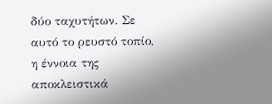δύο ταχυτήτων. Σε αυτό το ρευστό τοπίο, η έννοια της αποκλειστικά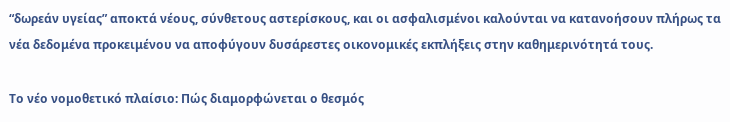“δωρεάν υγείας” αποκτά νέους, σύνθετους αστερίσκους, και οι ασφαλισμένοι καλούνται να κατανοήσουν πλήρως τα νέα δεδομένα προκειμένου να αποφύγουν δυσάρεστες οικονομικές εκπλήξεις στην καθημερινότητά τους.

Το νέο νομοθετικό πλαίσιο: Πώς διαμορφώνεται ο θεσμός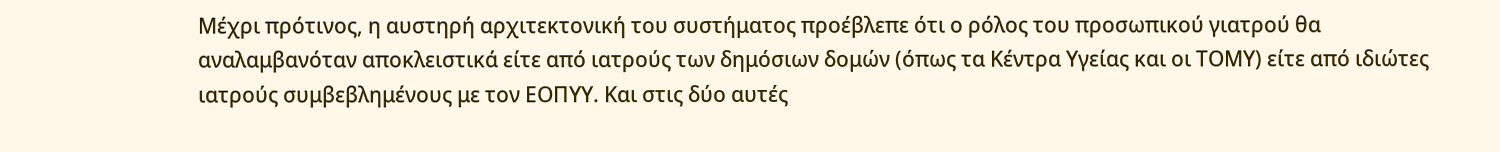Μέχρι πρότινος, η αυστηρή αρχιτεκτονική του συστήματος προέβλεπε ότι ο ρόλος του προσωπικού γιατρού θα αναλαμβανόταν αποκλειστικά είτε από ιατρούς των δημόσιων δομών (όπως τα Κέντρα Υγείας και οι ΤΟΜΥ) είτε από ιδιώτες ιατρούς συμβεβλημένους με τον ΕΟΠΥΥ. Και στις δύο αυτές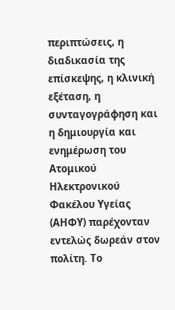περιπτώσεις, η διαδικασία της επίσκεψης, η κλινική εξέταση, η συνταγογράφηση και η δημιουργία και ενημέρωση του Ατομικού Ηλεκτρονικού Φακέλου Υγείας (ΑΗΦΥ) παρέχονταν εντελώς δωρεάν στον πολίτη. Το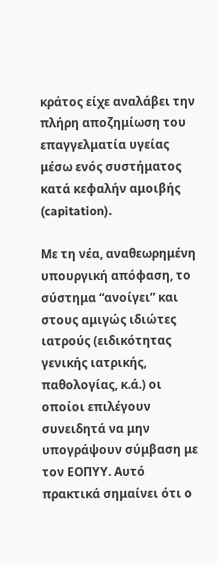κράτος είχε αναλάβει την πλήρη αποζημίωση του επαγγελματία υγείας μέσω ενός συστήματος κατά κεφαλήν αμοιβής (capitation).

Με τη νέα, αναθεωρημένη υπουργική απόφαση, το σύστημα “ανοίγει” και στους αμιγώς ιδιώτες ιατρούς (ειδικότητας γενικής ιατρικής, παθολογίας, κ.ά.) οι οποίοι επιλέγουν συνειδητά να μην υπογράψουν σύμβαση με τον ΕΟΠΥΥ. Αυτό πρακτικά σημαίνει ότι ο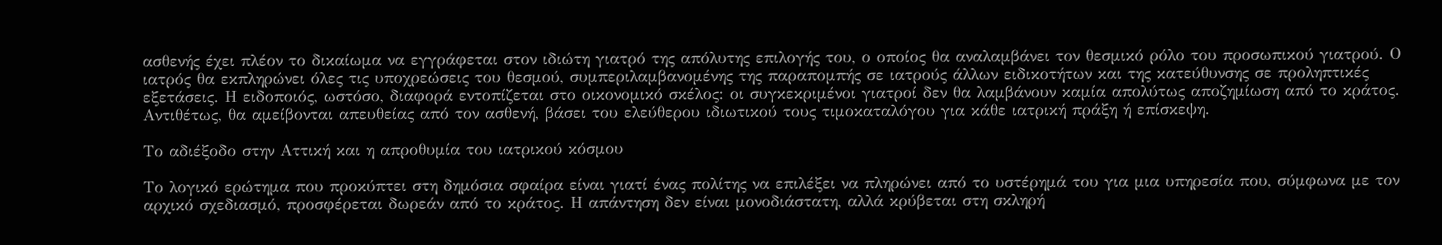ασθενής έχει πλέον το δικαίωμα να εγγράφεται στον ιδιώτη γιατρό της απόλυτης επιλογής του, ο οποίος θα αναλαμβάνει τον θεσμικό ρόλο του προσωπικού γιατρού. Ο ιατρός θα εκπληρώνει όλες τις υποχρεώσεις του θεσμού, συμπεριλαμβανομένης της παραπομπής σε ιατρούς άλλων ειδικοτήτων και της κατεύθυνσης σε προληπτικές εξετάσεις. Η ειδοποιός, ωστόσο, διαφορά εντοπίζεται στο οικονομικό σκέλος: οι συγκεκριμένοι γιατροί δεν θα λαμβάνουν καμία απολύτως αποζημίωση από το κράτος. Αντιθέτως, θα αμείβονται απευθείας από τον ασθενή, βάσει του ελεύθερου ιδιωτικού τους τιμοκαταλόγου για κάθε ιατρική πράξη ή επίσκεψη.

Το αδιέξοδο στην Αττική και η απροθυμία του ιατρικού κόσμου

Το λογικό ερώτημα που προκύπτει στη δημόσια σφαίρα είναι γιατί ένας πολίτης να επιλέξει να πληρώνει από το υστέρημά του για μια υπηρεσία που, σύμφωνα με τον αρχικό σχεδιασμό, προσφέρεται δωρεάν από το κράτος. Η απάντηση δεν είναι μονοδιάστατη, αλλά κρύβεται στη σκληρή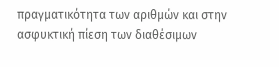πραγματικότητα των αριθμών και στην ασφυκτική πίεση των διαθέσιμων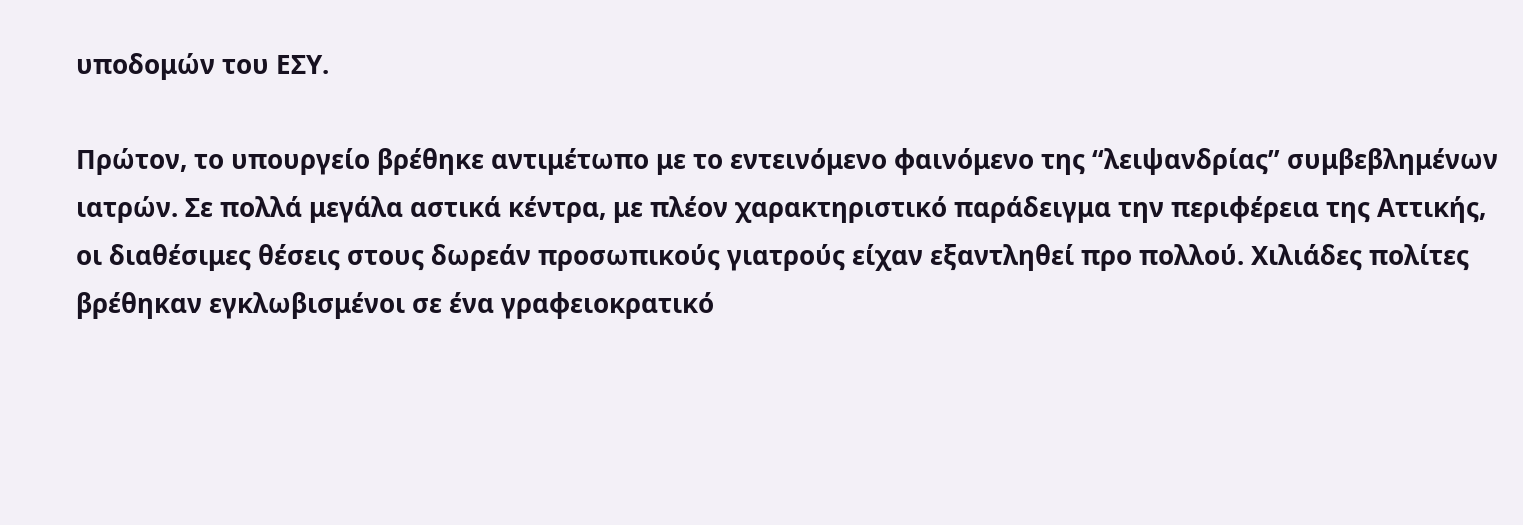υποδομών του ΕΣΥ.

Πρώτον, το υπουργείο βρέθηκε αντιμέτωπο με το εντεινόμενο φαινόμενο της “λειψανδρίας” συμβεβλημένων ιατρών. Σε πολλά μεγάλα αστικά κέντρα, με πλέον χαρακτηριστικό παράδειγμα την περιφέρεια της Αττικής, οι διαθέσιμες θέσεις στους δωρεάν προσωπικούς γιατρούς είχαν εξαντληθεί προ πολλού. Χιλιάδες πολίτες βρέθηκαν εγκλωβισμένοι σε ένα γραφειοκρατικό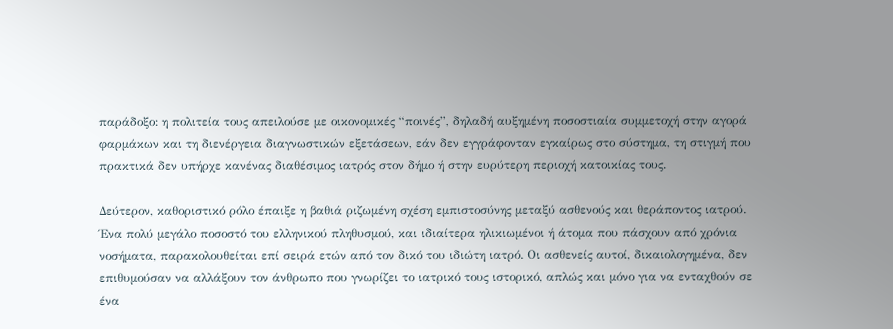παράδοξο: η πολιτεία τους απειλούσε με οικονομικές “ποινές”, δηλαδή αυξημένη ποσοστιαία συμμετοχή στην αγορά φαρμάκων και τη διενέργεια διαγνωστικών εξετάσεων, εάν δεν εγγράφονταν εγκαίρως στο σύστημα, τη στιγμή που πρακτικά δεν υπήρχε κανένας διαθέσιμος ιατρός στον δήμο ή στην ευρύτερη περιοχή κατοικίας τους.

Δεύτερον, καθοριστικό ρόλο έπαιξε η βαθιά ριζωμένη σχέση εμπιστοσύνης μεταξύ ασθενούς και θεράποντος ιατρού. Ένα πολύ μεγάλο ποσοστό του ελληνικού πληθυσμού, και ιδιαίτερα ηλικιωμένοι ή άτομα που πάσχουν από χρόνια νοσήματα, παρακολουθείται επί σειρά ετών από τον δικό του ιδιώτη ιατρό. Οι ασθενείς αυτοί, δικαιολογημένα, δεν επιθυμούσαν να αλλάξουν τον άνθρωπο που γνωρίζει το ιατρικό τους ιστορικό, απλώς και μόνο για να ενταχθούν σε ένα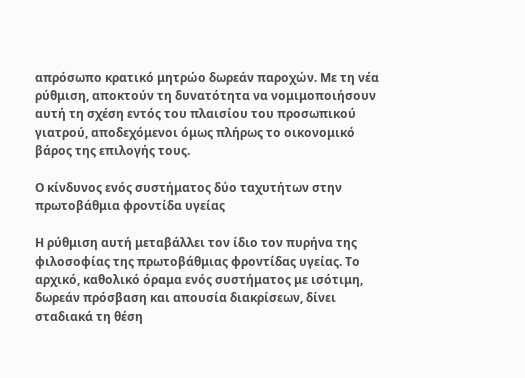απρόσωπο κρατικό μητρώο δωρεάν παροχών. Με τη νέα ρύθμιση, αποκτούν τη δυνατότητα να νομιμοποιήσουν αυτή τη σχέση εντός του πλαισίου του προσωπικού γιατρού, αποδεχόμενοι όμως πλήρως το οικονομικό βάρος της επιλογής τους.

Ο κίνδυνος ενός συστήματος δύο ταχυτήτων στην πρωτοβάθμια φροντίδα υγείας

Η ρύθμιση αυτή μεταβάλλει τον ίδιο τον πυρήνα της φιλοσοφίας της πρωτοβάθμιας φροντίδας υγείας. Το αρχικό, καθολικό όραμα ενός συστήματος με ισότιμη, δωρεάν πρόσβαση και απουσία διακρίσεων, δίνει σταδιακά τη θέση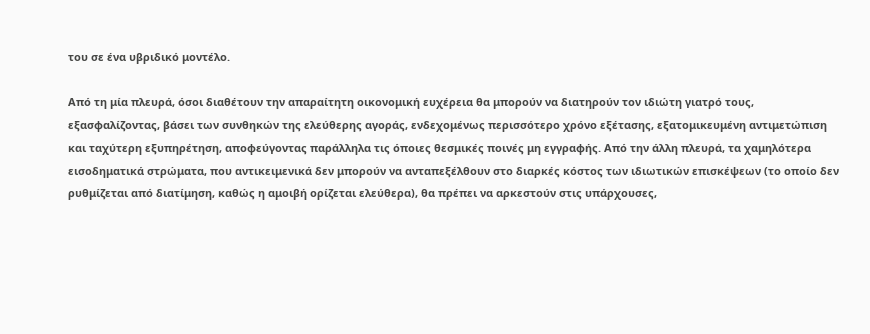του σε ένα υβριδικό μοντέλο.

Από τη μία πλευρά, όσοι διαθέτουν την απαραίτητη οικονομική ευχέρεια θα μπορούν να διατηρούν τον ιδιώτη γιατρό τους, εξασφαλίζοντας, βάσει των συνθηκών της ελεύθερης αγοράς, ενδεχομένως περισσότερο χρόνο εξέτασης, εξατομικευμένη αντιμετώπιση και ταχύτερη εξυπηρέτηση, αποφεύγοντας παράλληλα τις όποιες θεσμικές ποινές μη εγγραφής. Από την άλλη πλευρά, τα χαμηλότερα εισοδηματικά στρώματα, που αντικειμενικά δεν μπορούν να ανταπεξέλθουν στο διαρκές κόστος των ιδιωτικών επισκέψεων (το οποίο δεν ρυθμίζεται από διατίμηση, καθώς η αμοιβή ορίζεται ελεύθερα), θα πρέπει να αρκεστούν στις υπάρχουσες,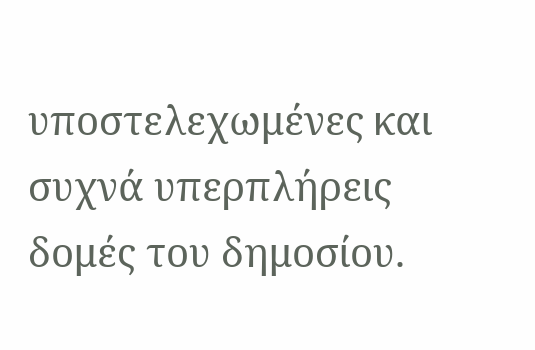υποστελεχωμένες και συχνά υπερπλήρεις δομές του δημοσίου.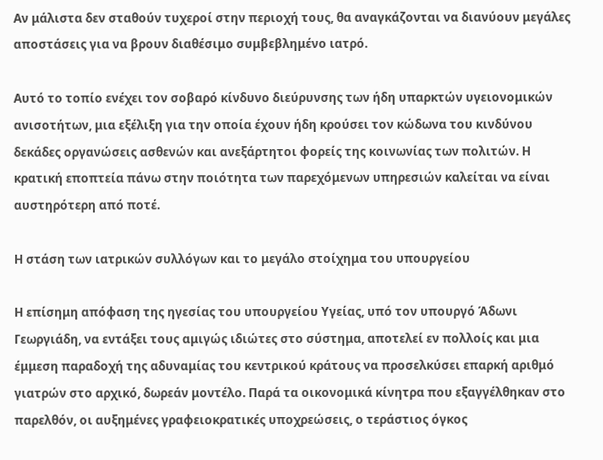Αν μάλιστα δεν σταθούν τυχεροί στην περιοχή τους, θα αναγκάζονται να διανύουν μεγάλες αποστάσεις για να βρουν διαθέσιμο συμβεβλημένο ιατρό.

Αυτό το τοπίο ενέχει τον σοβαρό κίνδυνο διεύρυνσης των ήδη υπαρκτών υγειονομικών ανισοτήτων, μια εξέλιξη για την οποία έχουν ήδη κρούσει τον κώδωνα του κινδύνου δεκάδες οργανώσεις ασθενών και ανεξάρτητοι φορείς της κοινωνίας των πολιτών. Η κρατική εποπτεία πάνω στην ποιότητα των παρεχόμενων υπηρεσιών καλείται να είναι αυστηρότερη από ποτέ.

Η στάση των ιατρικών συλλόγων και το μεγάλο στοίχημα του υπουργείου

Η επίσημη απόφαση της ηγεσίας του υπουργείου Υγείας, υπό τον υπουργό Άδωνι Γεωργιάδη, να εντάξει τους αμιγώς ιδιώτες στο σύστημα, αποτελεί εν πολλοίς και μια έμμεση παραδοχή της αδυναμίας του κεντρικού κράτους να προσελκύσει επαρκή αριθμό γιατρών στο αρχικό, δωρεάν μοντέλο. Παρά τα οικονομικά κίνητρα που εξαγγέλθηκαν στο παρελθόν, οι αυξημένες γραφειοκρατικές υποχρεώσεις, ο τεράστιος όγκος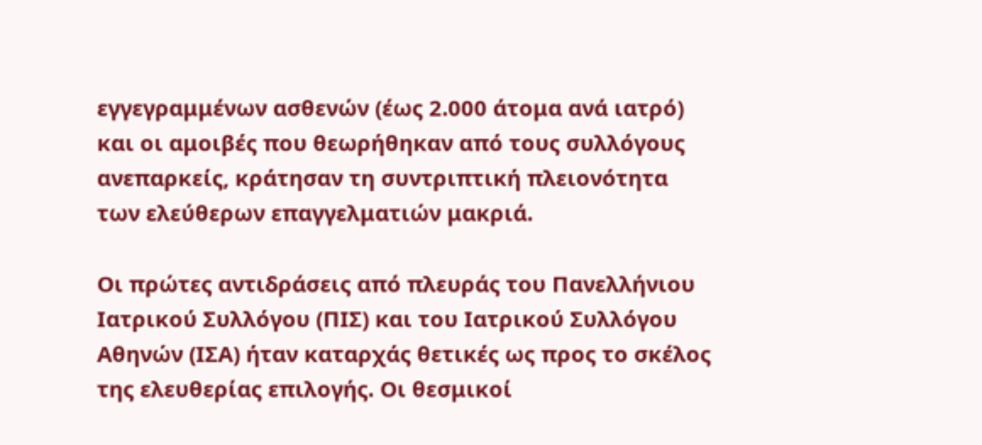εγγεγραμμένων ασθενών (έως 2.000 άτομα ανά ιατρό) και οι αμοιβές που θεωρήθηκαν από τους συλλόγους ανεπαρκείς, κράτησαν τη συντριπτική πλειονότητα των ελεύθερων επαγγελματιών μακριά.

Οι πρώτες αντιδράσεις από πλευράς του Πανελλήνιου Ιατρικού Συλλόγου (ΠΙΣ) και του Ιατρικού Συλλόγου Αθηνών (ΙΣΑ) ήταν καταρχάς θετικές ως προς το σκέλος της ελευθερίας επιλογής. Οι θεσμικοί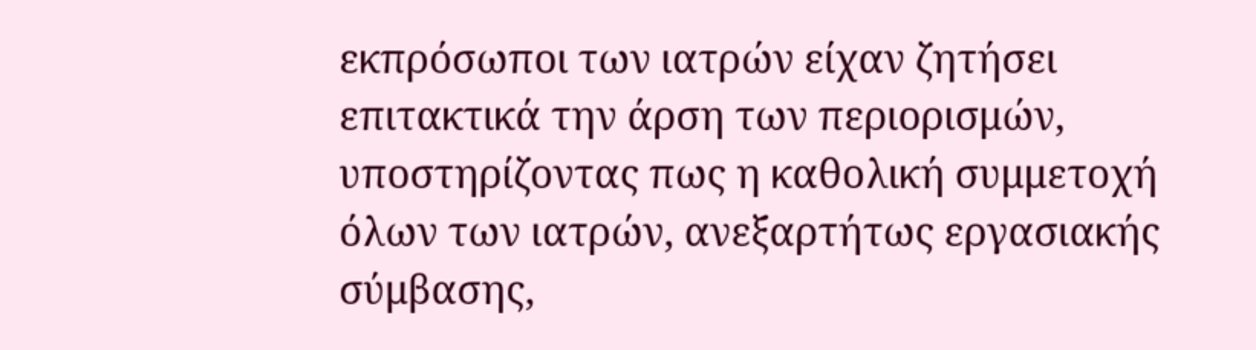εκπρόσωποι των ιατρών είχαν ζητήσει επιτακτικά την άρση των περιορισμών, υποστηρίζοντας πως η καθολική συμμετοχή όλων των ιατρών, ανεξαρτήτως εργασιακής σύμβασης,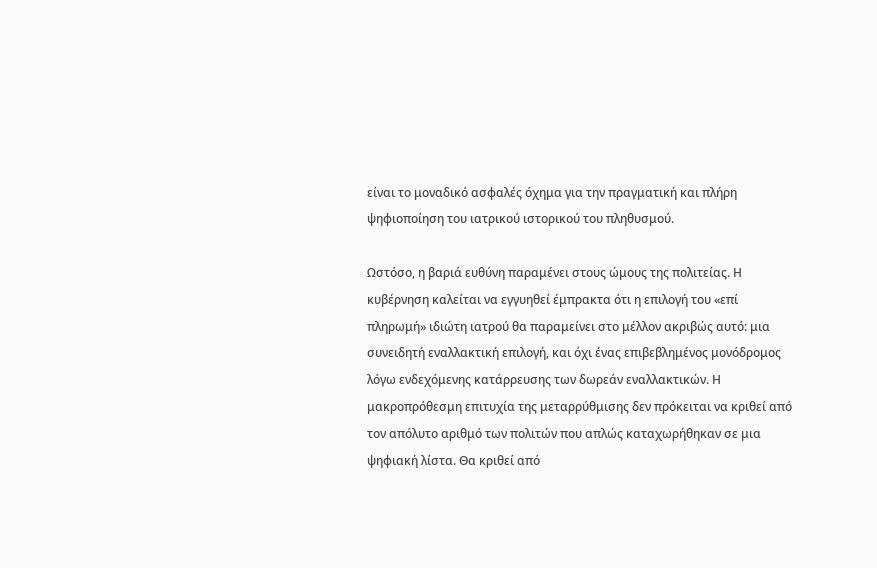είναι το μοναδικό ασφαλές όχημα για την πραγματική και πλήρη ψηφιοποίηση του ιατρικού ιστορικού του πληθυσμού.

Ωστόσο, η βαριά ευθύνη παραμένει στους ώμους της πολιτείας. Η κυβέρνηση καλείται να εγγυηθεί έμπρακτα ότι η επιλογή του «επί πληρωμή» ιδιώτη ιατρού θα παραμείνει στο μέλλον ακριβώς αυτό: μια συνειδητή εναλλακτική επιλογή, και όχι ένας επιβεβλημένος μονόδρομος λόγω ενδεχόμενης κατάρρευσης των δωρεάν εναλλακτικών. Η μακροπρόθεσμη επιτυχία της μεταρρύθμισης δεν πρόκειται να κριθεί από τον απόλυτο αριθμό των πολιτών που απλώς καταχωρήθηκαν σε μια ψηφιακή λίστα. Θα κριθεί από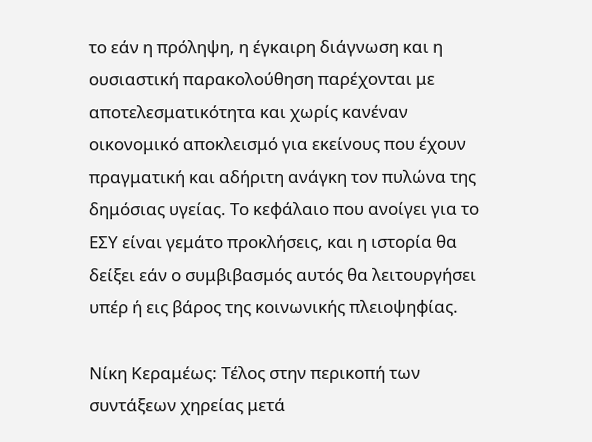το εάν η πρόληψη, η έγκαιρη διάγνωση και η ουσιαστική παρακολούθηση παρέχονται με αποτελεσματικότητα και χωρίς κανέναν οικονομικό αποκλεισμό για εκείνους που έχουν πραγματική και αδήριτη ανάγκη τον πυλώνα της δημόσιας υγείας. Το κεφάλαιο που ανοίγει για το ΕΣΥ είναι γεμάτο προκλήσεις, και η ιστορία θα δείξει εάν ο συμβιβασμός αυτός θα λειτουργήσει υπέρ ή εις βάρος της κοινωνικής πλειοψηφίας.

Νίκη Κεραμέως: Τέλος στην περικοπή των συντάξεων χηρείας μετά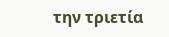την τριετία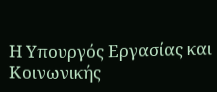Η Υπουργός Εργασίας και Κοινωνικής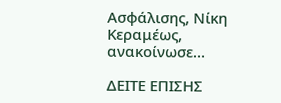Ασφάλισης, Νίκη Κεραμέως, ανακοίνωσε…

ΔΕΙΤΕ ΕΠΙΣΗΣ